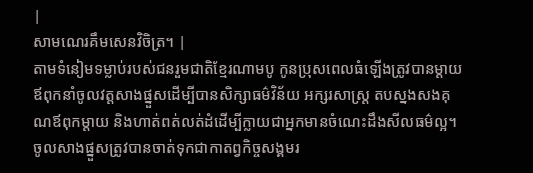|
សាមណេរគឹមសេនវិចិត្រ។ |
តាមទំនៀមទម្លាប់របស់ជនរួមជាតិខ្មែរណាមបូ កូនប្រុសពេលធំឡើងត្រូវបានម្ដាយឪពុកនាំចូលវត្តសាងផ្នួសដើម្បីបានសិក្សាធម៌វិន័យ អក្សរសាស្រ្ត តបស្នងសងគុណឪពុកម្ដាយ និងហាត់ពត់លត់ដំដើម្បីក្លាយជាអ្នកមានចំណេះដឹងសីលធម៌ល្អ។ ចូលសាងផ្នួសត្រូវបានចាត់ទុកជាកាតព្វកិច្ចសង្គមរ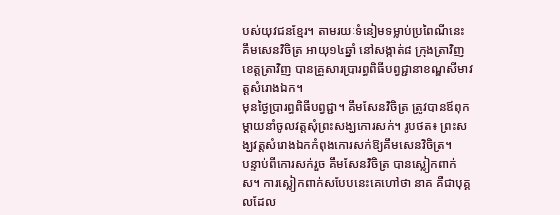បស់យុវជនខ្មែរ។ តាមរយៈទំនៀមទម្លាប់ប្រពៃណីនេះ គឹមសេនវិចិត្រ អាយុ១៤ឆ្នាំ នៅសង្កាត់៨ ក្រុងត្រាវិញ ខេត្តត្រាវិញ បានគ្រួសារប្រារព្ធពិធីបព្វជ្ជានាខណ្ឌសីមាវត្តសំរោងឯក។
មុនថ្ងៃប្រារព្ធពិធីបព្វជ្ជា។ គឹមសែនវិចិត្រ ត្រូវបានឪពុកម្តាយនាំចូលវត្តសុំព្រះសង្ឃកោរសក់។ រូបថត៖ ព្រះសង្ឃវត្តសំរោងឯកកំពុងកោរសក់ឱ្យគឹមសេនវិចិត្រ។
បន្ទាប់ពីកោរសក់រួច គឹមសែនវិចិត្រ បានស្លៀកពាក់ស។ ការស្លៀកពាក់សបែបនេះគេហៅថា នាគ គឺជាបុគ្គលដែល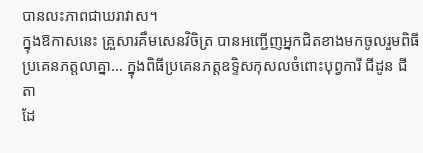បានលះភាពជាឃរាវាស។
ក្នុងឱកាសនេះ គ្រួសារគឹមសេនវិចិត្រ បានអញ្ជើញអ្នកជិតខាងមកចូលរួមពិធី
ប្រគេនភត្តលាគ្នា… ក្នុងពិធីប្រគេនភត្តឧទ្ទិសកុសលចំពោះបុព្វការី ជីដូន ជីតា
ដែ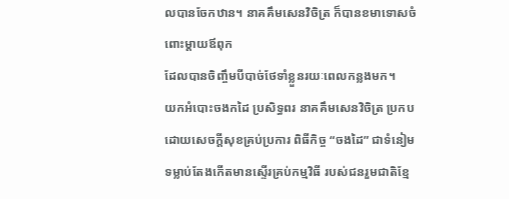លបានចែកឋាន។ នាគគឹមសេនវិចិត្រ ក៏បានខមាទោសចំពោះម្ដាយឪពុក
ដែលបានចិញ្ចឹមបីបាច់ថែទាំខ្លួនរយៈពេលកន្លងមក។
យកអំបោះចងកដៃ ប្រសិទ្ធពរ នាគគឹមសេនវិចិត្រ ប្រកបដោយសេចក្ដីសុខគ្រប់ប្រការ ពិធីកិច្ច “ចងដៃ” ជាទំនៀមទម្លាប់តែងកើតមានស្ទើរគ្រប់កម្មវិធី របស់ជនរួមជាតិខ្មែ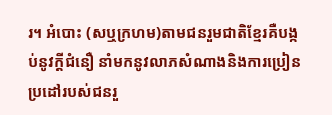រ។ អំបោះ (សឬក្រហម)តាមជនរួមជាតិខ្មែរគឺបង្កប់នូវក្ដីជំនឿ នាំមកនូវលាភសំណាងនិងការប្រៀនប្រដៅរបស់ជនរួ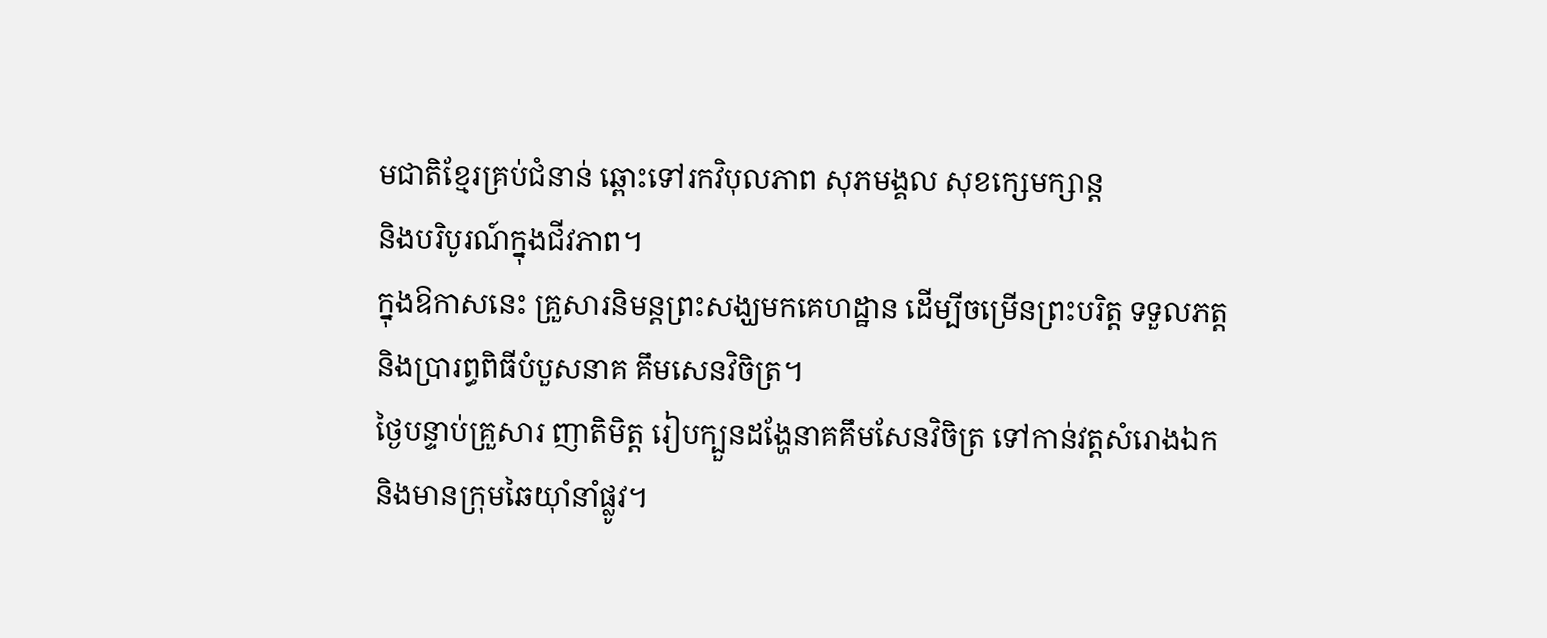មជាតិខ្មែរគ្រប់ជំនាន់ ឆ្ពោះទៅរកវិបុលភាព សុភមង្គល សុខក្សេមក្សាន្ត
និងបរិបូរណ៍ក្នុងជីវភាព។
ក្នុងឱកាសនេះ គ្រួសារនិមន្តព្រះសង្ឃមកគេហដ្ឋាន ដើម្បីចម្រើនព្រះបរិត្ត ទទួលភត្ត
និងប្រារព្ធពិធីបំបួសនាគ គឹមសេនវិចិត្រ។
ថ្ងៃបន្ទាប់គ្រួសារ ញាតិមិត្ត រៀបក្បួនដង្ហែនាគគឹមសែនវិចិត្រ ទៅកាន់វត្តសំរោងឯក
និងមានក្រុមឆៃយុាំនាំផ្លូវ។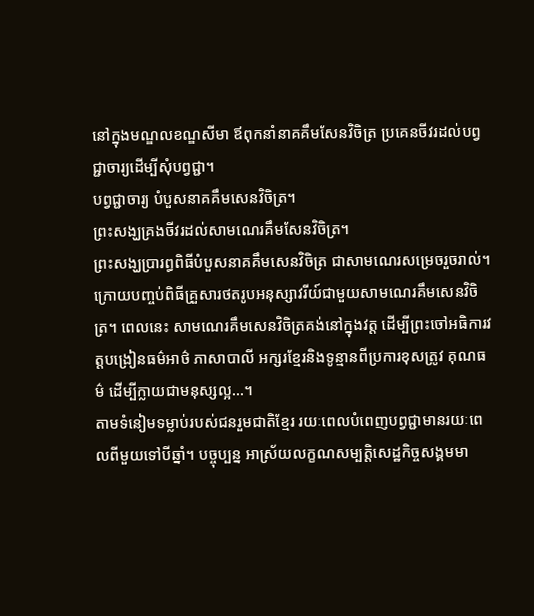នៅក្នុងមណ្ឌលខណ្ឌសីមា ឪពុកនាំនាគគឹមសែនវិចិត្រ ប្រគេនចីវរដល់បព្វជ្ជាចារ្យដើម្បីសុំបព្វជ្ជា។
បព្វជ្ជាចារ្យ បំបួសនាគគឹមសេនវិចិត្រ។
ព្រះសង្ឃគ្រងចីវរដល់សាមណេរគឹមសែនវិចិត្រ។
ព្រះសង្ឃប្រារព្ធពិធីបំបួសនាគគឹមសេនវិចិត្រ ជាសាមណេរសម្រេចរួចរាល់។
ក្រោយបញ្ចប់ពិធីគ្រួសារថតរូបអនុស្សាវរីយ៍ជាមួយសាមណេរគឹមសេនវិចិត្រ។ ពេលនេះ សាមណេរគឹមសេនវិចិត្រគង់នៅក្នុងវត្ត ដើម្បីព្រះចៅអធិការវត្តបង្រៀនធម៌អាថ៌ ភាសាបាលី អក្សរខ្មែរនិងទូន្មានពីប្រការខុសត្រូវ គុណធម៌ ដើម្បីក្លាយជាមនុស្សល្អ...។
តាមទំនៀមទម្លាប់របស់ជនរួមជាតិខ្មែរ រយៈពេលបំពេញបព្វជ្ជាមានរយៈពេលពីមួយទៅបីឆ្នាំ។ បច្ចុប្បន្ន អាស្រ័យលក្ខណសម្បត្តិសេដ្ឋកិច្ចសង្គមមា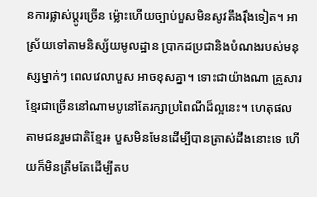នការផ្លាស់ប្ដូរច្រើន ម៉្លោះហើយច្បាប់បួសមិនសូវតឹងរ៉ឹងទៀត។ អាស្រ័យទៅតាមនិស្ស័យមូលដ្ឋាន ប្រាកដប្រជានិងបំណងរបស់មនុស្សម្នាក់ៗ ពេលវេលាបួស អាចខុសគ្នា។ ទោះជាយ៉ាងណា គ្រួសារខ្មែរជាច្រើននៅណាមបូនៅតែរក្សាប្រពៃណីដ៏ល្អនេះ។ ហេតុផល តាមជនរួមជាតិខ្មែរ៖ បួសមិនមែនដើម្បីបានត្រាស់ដឹងនោះទេ ហើយក៏មិនត្រឹមតែដើម្បីតប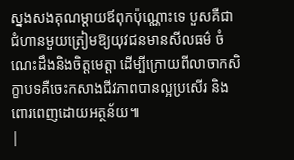ស្នងសងគុណម្ដាយឪពុកប៉ុណ្ណោះទេ បួសគឺជាជំហានមួយត្រៀមឱ្យយុវជនមានសីលធម៌ ចំណេះដឹងនិងចិត្តមេត្តា ដើម្បីក្រោយពីលាចាកសិក្ខាបទគឺចេះកសាងជីវភាពបានល្អប្រសើរ និងពោរពេញដោយអត្ថន័យ៕
|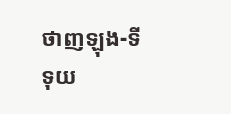ថាញឡុង-ទីទុយ